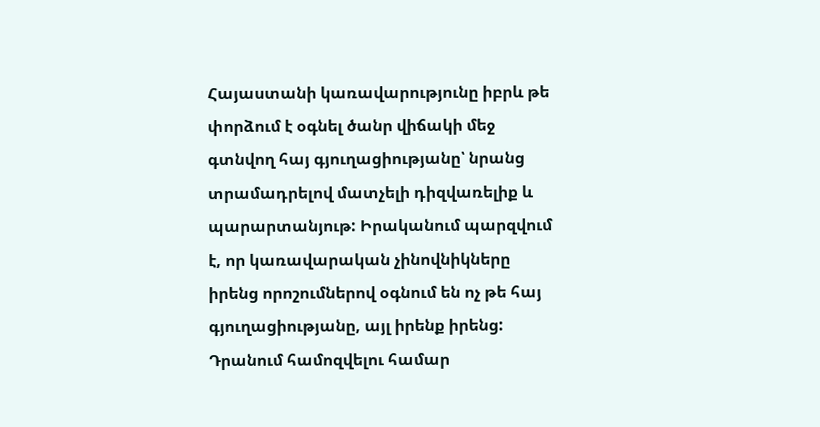Հայաստանի կառավարությունը իբրև թե փորձում է օգնել ծանր վիճակի մեջ գտնվող հայ գյուղացիությանը՝ նրանց տրամադրելով մատչելի դիզվառելիք և պարարտանյութ: Իրականում պարզվում է, որ կառավարական չինովնիկները իրենց որոշումներով օգնում են ոչ թե հայ գյուղացիությանը, այլ իրենք իրենց: Դրանում համոզվելու համար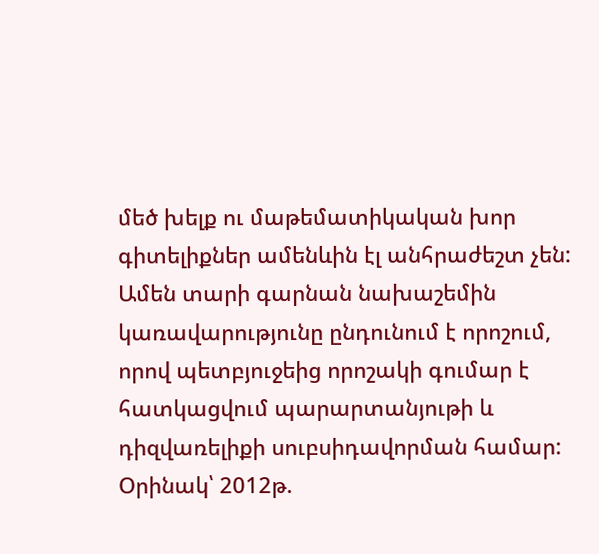մեծ խելք ու մաթեմատիկական խոր գիտելիքներ ամենևին էլ անհրաժեշտ չեն:
Ամեն տարի գարնան նախաշեմին կառավարությունը ընդունում է որոշում, որով պետբյուջեից որոշակի գումար է հատկացվում պարարտանյութի և դիզվառելիքի սուբսիդավորման համար: Օրինակ՝ 2012թ.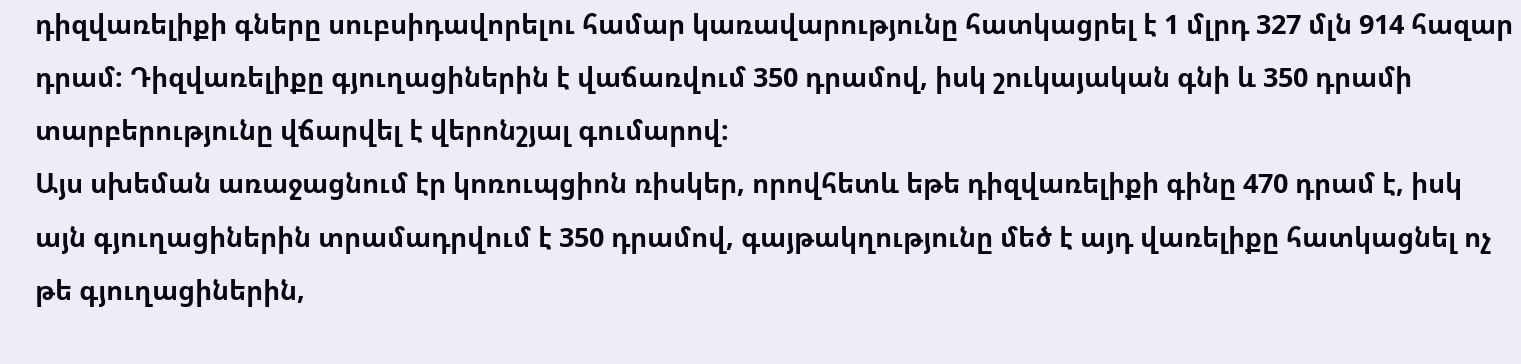դիզվառելիքի գները սուբսիդավորելու համար կառավարությունը հատկացրել է 1 մլրդ 327 մլն 914 հազար դրամ: Դիզվառելիքը գյուղացիներին է վաճառվում 350 դրամով, իսկ շուկայական գնի և 350 դրամի տարբերությունը վճարվել է վերոնշյալ գումարով:
Այս սխեման առաջացնում էր կոռուպցիոն ռիսկեր, որովհետև եթե դիզվառելիքի գինը 470 դրամ է, իսկ այն գյուղացիներին տրամադրվում է 350 դրամով, գայթակղությունը մեծ է այդ վառելիքը հատկացնել ոչ թե գյուղացիներին,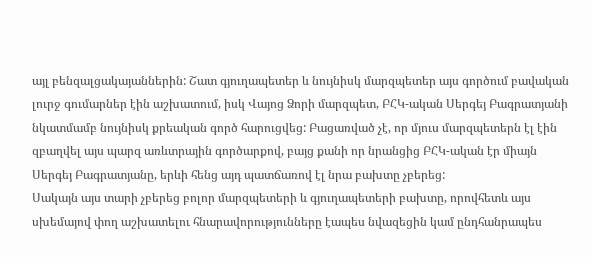այլ բենզալցակայաններին: Շատ գյուղապետեր և նույնիսկ մարզպետեր այս գործում բավական լուրջ գումարներ էին աշխատում, իսկ Վայոց Ձորի մարզպետ, ԲՀԿ-ական Սերգեյ Բագրատյանի նկատմամբ նույնիսկ քրեական գործ հարուցվեց: Բացառված չէ, որ մյուս մարզպետերն էլ էին զբաղվել այս պարզ առևտրային գործարքով, բայց քանի որ նրանցից ԲՀԿ-ական էր միայն Սերգեյ Բագրատյանը, երևի հենց այդ պատճառով էլ նրա բախտը չբերեց:
Սակայն այս տարի չբերեց բոլոր մարզպետերի և գյուղապետերի բախտը, որովհետև այս սխեմայով փող աշխատելու հնարավորությունները էապես նվազեցին կամ ընդհանրապես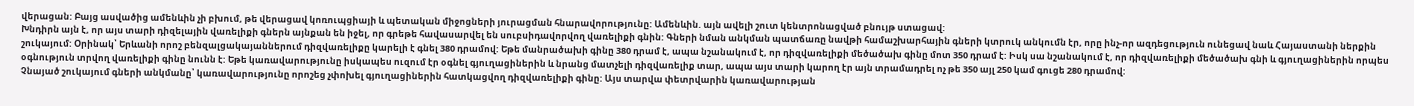վերացան: Բայց ասվածից ամենևին չի բխում, թե վերացավ կոռուպցիայի և պետական միջոցների յուրացման հնարավորությունը: Ամենևին. այն ավելի շուտ կենտրոնացված բնույթ ստացավ:
Խնդիրն այն է, որ այս տարի դիզելային վառելիքի գներն այնքան են իջել, որ գրեթե հավասարվել են սուբսիդավորվող վառելիքի գնին: Գների նման անկման պատճառը նավթի համաշխարհային գների կտրուկ անկումն էր, որը ինչ-որ ազդեցություն ունեցավ նաև Հայաստանի ներքին շուկայում: Օրինակ՝ Երևանի որոշ բենզալցակայաններում դիզվառելիքը կարելի է գնել 380 դրամով: Եթե մանրածախի գինը 380 դրամ է, ապա նշանակում է, որ դիզվառելիքի մեծածախ գինը մոտ 350 դրամ է: Իսկ սա նշանակում է, որ դիզվառելիքի մեծածախ գնի և գյուղացիներին որպես օգնություն տրվող վառելիքի գինը նունն է: Եթե կառավարությունը իսկապես ուզում էր օգնել գյուղացիներին և նրանց մատչելի դիզվառելիք տար, ապա այս տարի կարող էր այն տրամադրել ոչ թե 350 այլ 250 կամ գուցե 280 դրամով:
Չնայած շուկայում գների անկմանը՝ կառավարությունը որոշեց չփոխել գյուղացիներին հատկացվող դիզվառելիքի գինը: Այս տարվա փետրվարին կառավարության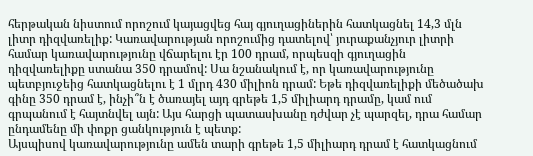հերթական նիստում որոշում կայացվեց հայ գյուղացիներին հատկացնել 14,3 մլն լիտր դիզվառելիք: Կառավարության որոշումից դատելով՝ յուրաքանչյուր լիտրի համար կառավարությունը վճարելու էր 100 դրամ, որպեսզի գյուղացին դիզվառելիքը ստանա 350 դրամով: Սա նշանակում է, որ կառավարությունը պետբյուջեից հատկացնելու է 1 մլրդ 430 միլիոն դրամ: Եթե դիզվառելիքի մեծածախ գինը 350 դրամ է, ինչի՞ն է ծառայել այդ գրեթե 1,5 միլիարդ դրամը, կամ ում գրպանում է հայտնվել այն: Այս հարցի պատասխանը դժվար չէ պարզել, դրա համար ընդամենը մի փոքր ցանկություն է պետք:
Այսպիսով կառավարությունը ամեն տարի գրեթե 1,5 միլիարդ դրամ է հատկացնում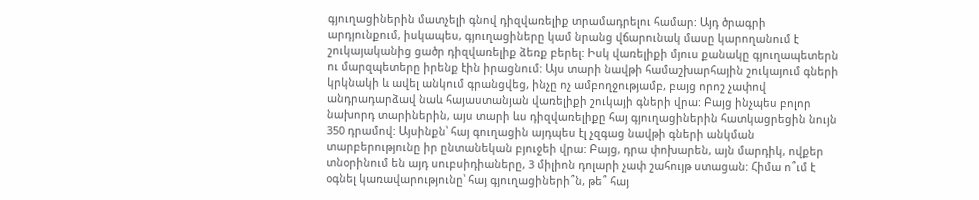գյուղացիներին մատչելի գնով դիզվառելիք տրամադրելու համար: Այդ ծրագրի արդյունքում, իսկապես, գյուղացիները կամ նրանց վճարունակ մասը կարողանում է շուկայականից ցածր դիզվառելիք ձեռք բերել: Իսկ վառելիքի մյուս քանակը գյուղապետերն ու մարզպետերը իրենք էին իրացնում: Այս տարի նավթի համաշխարհային շուկայում գների կրկնակի և ավել անկում գրանցվեց, ինչը ոչ ամբողջությամբ, բայց որոշ չափով անդրադարձավ նաև հայաստանյան վառելիքի շուկայի գների վրա: Բայց ինչպես բոլոր նախորդ տարիներին, այս տարի ևս դիզվառելիքը հայ գյուղացիներին հատկացրեցին նույն 350 դրամով: Այսինքն՝ հայ գուղացին այդպես էլ չզգաց նավթի գների անկման տարբերությունը իր ընտանեկան բյուջեի վրա: Բայց, դրա փոխարեն, այն մարդիկ, ովքեր տնօրինում են այդ սուբսիդիաները, 3 միլիոն դոլարի չափ շահույթ ստացան: Հիմա ո՞ւմ է օգնել կառավարությունը՝ հայ գյուղացիների՞ն, թե՞ հայ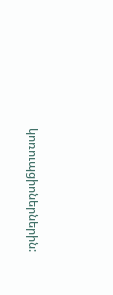կոռուպցիոներներին: